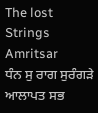The lost Strings
Amritsar
ਧੰਨ ਸੁ ਰਾਗ ਸੁਰੰਗੜੇ ਆਲਾਪਤ ਸਭ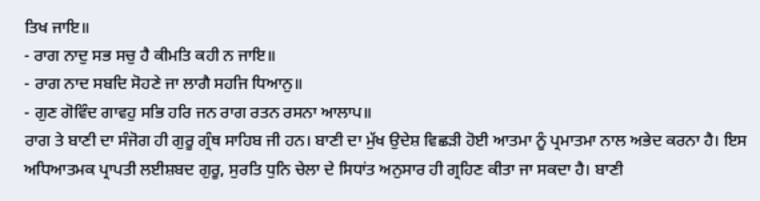ਤਿਖ ਜਾਇ॥
- ਰਾਗ ਨਾਦੁ ਸਭ ਸਚੁ ਹੈ ਕੀਮਤਿ ਕਹੀ ਨ ਜਾਇ॥
- ਰਾਗ ਨਾਦ ਸਬਦਿ ਸੋਹਣੇ ਜਾ ਲਾਗੈ ਸਹਜਿ ਧਿਆਨੁ॥
- ਗੁਣ ਗੋਵਿੰਦ ਗਾਵਹੁ ਸਭਿ ਹਰਿ ਜਨ ਰਾਗ ਰਤਨ ਰਸਨਾ ਆਲਾਪ॥
ਰਾਗ ਤੇ ਬਾਣੀ ਦਾ ਸੰਜੋਗ ਹੀ ਗੁਰੂ ਗ੍ਰੰਥ ਸਾਹਿਬ ਜੀ ਹਨ। ਬਾਣੀ ਦਾ ਮੁੱਖ ਉਦੇਸ਼ ਵਿਛੜੀ ਹੋਈ ਆਤਮਾ ਨੂੰ ਪ੍ਰਮਾਤਮਾ ਨਾਲ ਅਭੇਦ ਕਰਨਾ ਹੈ। ਇਸ ਅਧਿਆਤਮਕ ਪ੍ਰਾਪਤੀ ਲਈਸ਼ਬਦ ਗੁਰੂ, ਸੁਰਤਿ ਧੁਨਿ ਚੇਲਾ ਦੇ ਸਿਧਾਂਤ ਅਨੁਸਾਰ ਹੀ ਗ੍ਰਹਿਣ ਕੀਤਾ ਜਾ ਸਕਦਾ ਹੈ। ਬਾਣੀ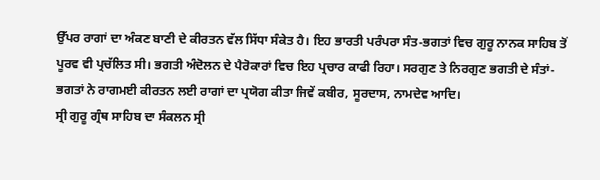ਉੱਪਰ ਰਾਗਾਂ ਦਾ ਅੰਕਣ ਬਾਣੀ ਦੇ ਕੀਰਤਨ ਵੱਲ ਸਿੱਧਾ ਸੰਕੇਤ ਹੈ। ਇਹ ਭਾਰਤੀ ਪਰੰਪਰਾ ਸੰਤ-ਭਗਤਾਂ ਵਿਚ ਗੁਰੂ ਨਾਨਕ ਸਾਹਿਬ ਤੋਂ ਪੂਰਵ ਵੀ ਪ੍ਰਚੱਲਿਤ ਸੀ। ਭਗਤੀ ਅੰਦੋਲਨ ਦੇ ਪੈਰੋਕਾਰਾਂ ਵਿਚ ਇਹ ਪ੍ਰਚਾਰ ਕਾਫੀ ਰਿਹਾ। ਸਰਗੁਣ ਤੇ ਨਿਰਗੁਣ ਭਗਤੀ ਦੇ ਸੰਤਾਂ-ਭਗਤਾਂ ਨੇ ਰਾਗਮਈ ਕੀਰਤਨ ਲਈ ਰਾਗਾਂ ਦਾ ਪ੍ਰਯੋਗ ਕੀਤਾ ਜਿਵੇਂ ਕਬੀਰ, ਸੂਰਦਾਸ, ਨਾਮਦੇਵ ਆਦਿ।
ਸ੍ਰੀ ਗੁਰੂ ਗ੍ਰੰਥ ਸਾਹਿਬ ਦਾ ਸੰਕਲਨ ਸ੍ਰੀ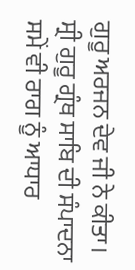ਗੁਰੂ ਅਰਜਨ ਦੇਵ ਜੀ ਨੇ ਕੀਤਾ। ਸ੍ਰੀ ਗੁਰੂ ਗ੍ਰੰਥ ਸਾਬਿ ਦੀ ਸੰਪਾਦਨਾ ਸਮੇਂ ਵੀ ਰਾਗ ਨੂੰ ਆਧਾਰ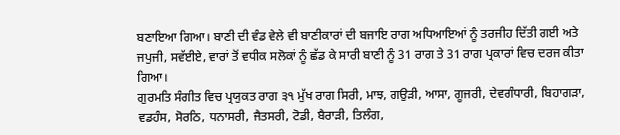ਬਣਾਇਆ ਗਿਆ। ਬਾਣੀ ਦੀ ਵੰਡ ਵੇਲੇ ਵੀ ਬਾਣੀਕਾਰਾਂ ਦੀ ਬਜਾਇ ਰਾਗ ਅਧਿਆਇਆਂ ਨੂੰ ਤਰਜੀਹ ਦਿੱਤੀ ਗਈ ਅਤੇ ਜਪੁਜੀ, ਸਵੱਈਏ, ਵਾਰਾਂ ਤੋਂ ਵਧੀਕ ਸਲੋਕਾਂ ਨੂੰ ਛੱਡ ਕੇ ਸਾਰੀ ਬਾਣੀ ਨੂੰ 31 ਰਾਗ ਤੇ 31 ਰਾਗ ਪ੍ਰਕਾਰਾਂ ਵਿਚ ਦਰਜ ਕੀਤਾ ਗਿਆ।
ਗੁਰਮਤਿ ਸੰਗੀਤ ਵਿਚ ਪ੍ਰਯੁਕਤ ਰਾਗ ੩੧ ਮੁੱਖ ਰਾਗ ਸਿਰੀ, ਮਾਝ, ਗਉੜੀ, ਆਸਾ, ਗੂਜਰੀ, ਦੇਵਗੰਧਾਰੀ, ਬਿਹਾਗੜਾ, ਵਡਹੰਸ, ਸੋਰਠਿ, ਧਨਾਸਰੀ, ਜੈਤਸਰੀ, ਟੋਡੀ, ਬੈਰਾੜੀ, ਤਿਲੰਗ,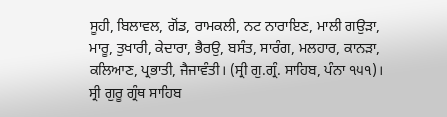ਸੂਹੀ, ਬਿਲਾਵਲ, ਗੋਂਡ, ਰਾਮਕਲੀ, ਨਟ ਨਾਰਾਇਣ, ਮਾਲੀ ਗਉੜਾ, ਮਾਰੂ, ਤੁਖਾਰੀ, ਕੇਦਾਰਾ, ਭੈਰਉ, ਬਸੰਤ, ਸਾਰੰਗ, ਮਲਹਾਰ, ਕਾਨੜਾ, ਕਲਿਆਣ, ਪ੍ਰਭਾਤੀ, ਜੈਜਾਵੰਤੀ। (ਸ੍ਰੀ ਗੁ.ਗ੍ਰੰ. ਸਾਹਿਬ, ਪੰਨਾ ੧੫੧)।
ਸ੍ਰੀ ਗੁਰੂ ਗ੍ਰੰਥ ਸਾਹਿਬ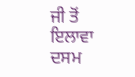ਜੀ ਤੋਂ ਇਲਾਵਾ ਦਸਮ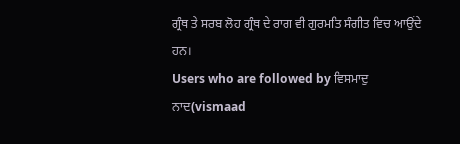ਗ੍ਰੰਥ ਤੇ ਸਰਬ ਲੋਹ ਗ੍ਰੰਥ ਦੇ ਰਾਗ ਵੀ ਗੁਰਮਤਿ ਸੰਗੀਤ ਵਿਚ ਆਉਂਦੇ ਹਨ।
Users who are followed by ਵਿਸਮਾਦੁ ਨਾਦ(vismaad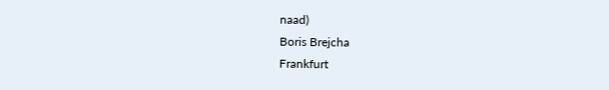naad)
Boris Brejcha
Frankfurt